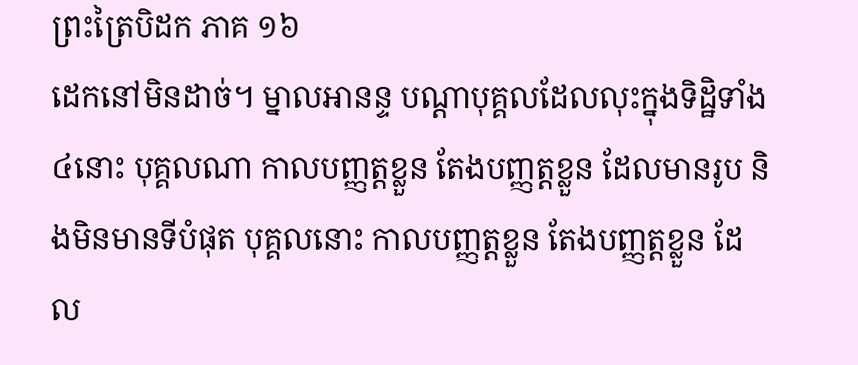ព្រះត្រៃបិដក ភាគ ១៦
ដេកនៅមិនដាច់។ ម្នាលអានន្ទ បណ្តាបុគ្គលដែលលុះក្នុងទិដ្ឋិទាំង៤នោះ បុគ្គលណា កាលបញ្ញត្តខ្លួន តែងបញ្ញត្តខ្លួន ដែលមានរូប និងមិនមានទីបំផុត បុគ្គលនោះ កាលបញ្ញត្តខ្លួន តែងបញ្ញត្តខ្លួន ដែល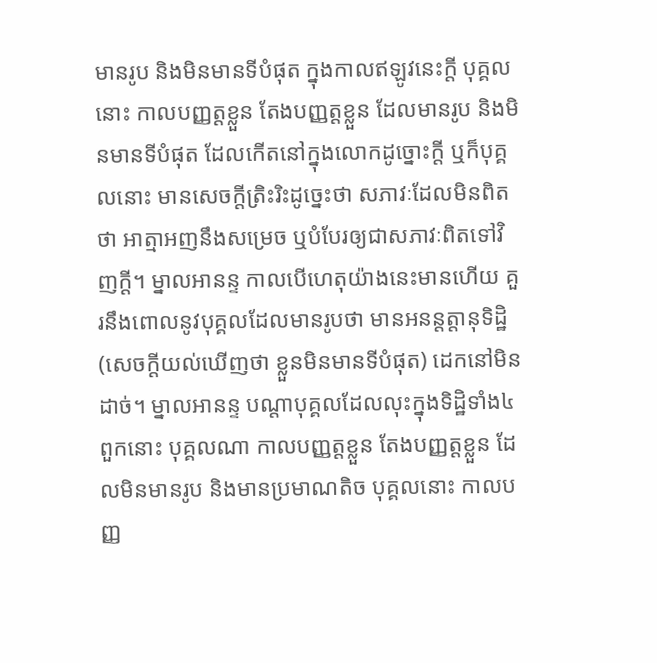មានរូប និងមិនមានទីបំផុត ក្នុងកាលឥឡូវនេះក្តី បុគ្គលនោះ កាលបញ្ញត្តខ្លួន តែងបញ្ញត្តខ្លួន ដែលមានរូប និងមិនមានទីបំផុត ដែលកើតនៅក្នុងលោកដូច្នោះក្តី ឬក៏បុគ្គលនោះ មានសេចក្តីត្រិះរិះដូច្នេះថា សភាវៈដែលមិនពិតថា អាត្មាអញនឹងសម្រេច ឬបំបែរឲ្យជាសភាវៈពិតទៅវិញក្តី។ ម្នាលអានន្ទ កាលបើហេតុយ៉ាងនេះមានហើយ គួរនឹងពោលនូវបុគ្គលដែលមានរូបថា មានអនន្តត្តានុទិដ្ឋិ (សេចក្តីយល់ឃើញថា ខ្លួនមិនមានទីបំផុត) ដេកនៅមិនដាច់។ ម្នាលអានន្ទ បណ្តាបុគ្គលដែលលុះក្នុងទិដ្ឋិទាំង៤ពួកនោះ បុគ្គលណា កាលបញ្ញត្តខ្លួន តែងបញ្ញត្តខ្លួន ដែលមិនមានរូប និងមានប្រមាណតិច បុគ្គលនោះ កាលបញ្ញ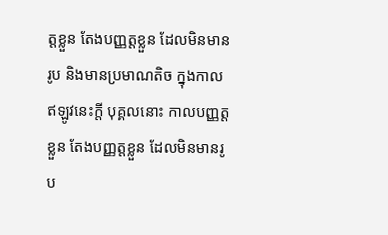ត្តខ្លួន តែងបញ្ញត្តខ្លួន ដែលមិនមានរូប និងមានប្រមាណតិច ក្នុងកាលឥឡូវនេះក្តី បុគ្គលនោះ កាលបញ្ញត្តខ្លួន តែងបញ្ញត្តខ្លួន ដែលមិនមានរូប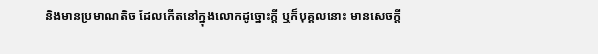និងមានប្រមាណតិច ដែលកើតនៅក្នុងលោកដូច្នោះក្តី ឬក៏បុគ្គលនោះ មានសេចក្តី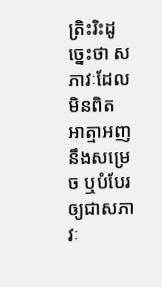ត្រិះរិះដូច្នេះថា សភាវៈដែលមិនពិត អាត្មាអញនឹងសម្រេច ឬបំបែរឲ្យជាសភាវៈ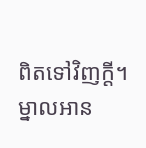ពិតទៅវិញក្តី។ ម្នាលអាន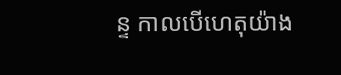ន្ទ កាលបើហេតុយ៉ាង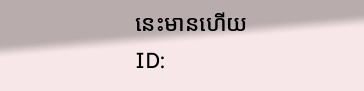នេះមានហើយ
ID: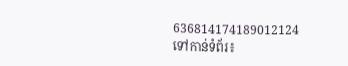636814174189012124
ទៅកាន់ទំព័រ៖